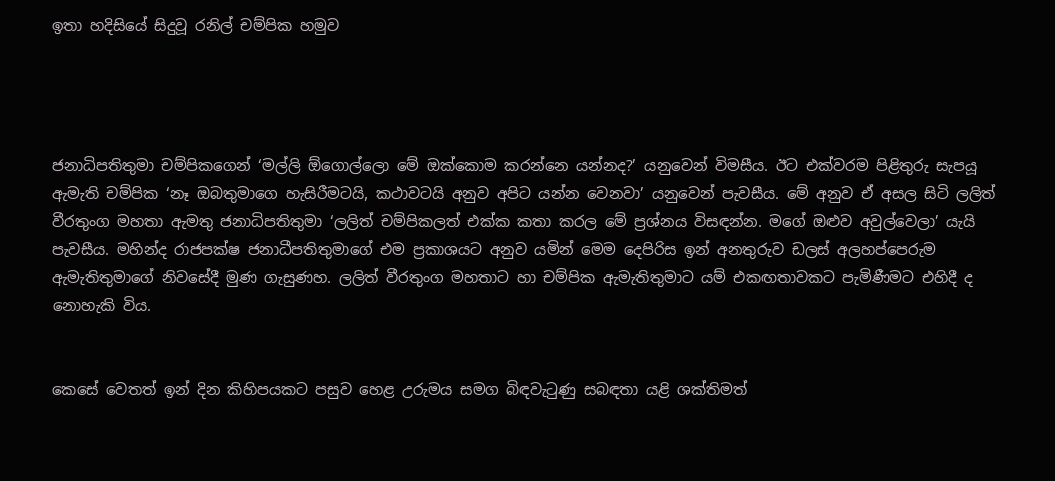ඉතා හදිසියේ සිදුවූ රනිල් චම්පික හමුව




ජනාධිපතිතුමා චම්පිකගෙන් ‘මල්ලි ඕගොල්ලො මේ ඔක්කොම කරන්නෙ යන්නද?’ යනුවෙන් විමසීය. ඊට එක්වරම පිළිතුරු සැපයූ ඇමැති චම්පික ‘නෑ ඔබතුමාගෙ හැසිරීමටයි, කථාවටයි අනුව අපිට යන්න වෙනවා’ යනුවෙන් පැවසීය. මේ අනුව ඒ අසල සිටි ලලිත් වීරතුංග මහතා ඇමතු ජනාධිපතිතුමා ‘ලලිත් චම්පිකලත් එක්ක කතා කරල මේ ප්‍රශ්නය විසඳන්න. මගේ ඔළුව අවුල්වෙලා’ යැයි පැවසීය. මහින්ද රාජපක්ෂ ජනාධීපතිතුමාගේ එම ප්‍රකාශයට අනුව යමින් මෙම දෙපිරිස ඉන් අනතුරුව ඩලස් අලහප්පෙරුම ඇමැතිතුමාගේ නිවසේදී මුණ ගැසුණහ. ලලිත් වීරතුංග මහතාට හා චම්පික ඇමැතිතුමාට යම් එකඟතාවකට පැමිණීමට එහිදී ද නොහැකි විය.


කෙසේ වෙතත් ඉන් දින කිහිපයකට පසුව හෙළ උරුමය සමග බිඳවැටුණු සබඳතා යළි ශක්තිමත්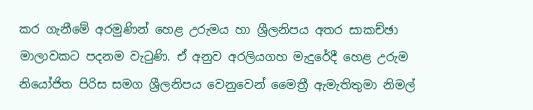කර ගැනීමේ අරමුණින් හෙළ උරුමය හා ශ්‍රීලනිපය අතර සාකච්ඡා මාලාවකට පදනම වැටුණි. ඒ අනුව අරලියගහ මැදුරේදී හෙළ උරුම නියෝජිත පිරිස සමග ශ්‍රීලනිපය වෙනුවෙන් මෛත්‍රී ඇමැතිතුමා නිමල්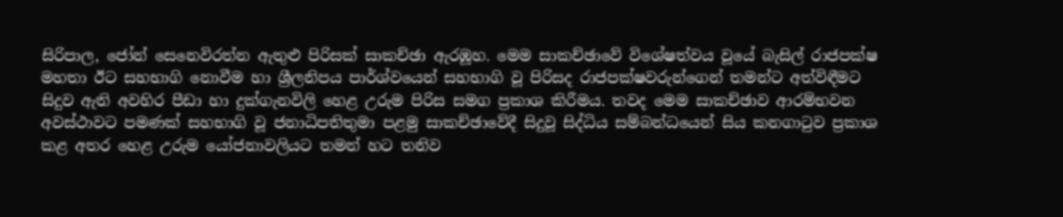සිරිපාල, ජෝන් සෙනෙවිරත්න ඇතුළු පිරිසක් සාකච්ඡා ඇරඹූහ. මෙම සාකච්ඡාවේ විශේෂත්වය වූයේ බැසිල් රාජපක්ෂ මහතා ඊට සහභාගි නොවීම හා ශ්‍රීලනිපය පාර්ශ්වයෙන් සහභාගි වූ පිරිසද රාජපක්ෂවරුන්ගෙන් තමන්ට අත්විඳීමට සිදුව ඇති අවහිර පීඩා හා දුක්ගැනවිලි හෙළ උරුම පිරිස සමග ප්‍රකාශ කිරීමය. තවද මෙම සාකච්ඡාව ආරම්භවන අවස්ථාවට පමණක් සහභාගි වූ ජනාධිපතිතුමා පළමු සාකච්ඡාවේදී සිදුවූ සිද්ධිය සම්බන්ධයෙන් සිය කනගාටුව ප්‍රකාශ කළ අතර හෙළ උරුම යෝජනාවලියට තමන් හට තනිව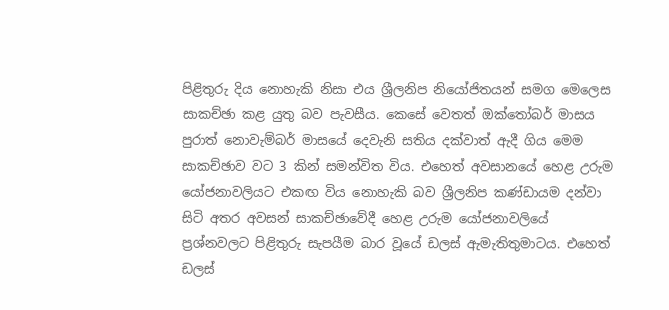පිළිතුරු දිය නොහැකි නිසා එය ශ්‍රීලනිප නියෝජිතයන් සමග මෙලෙස සාකච්ඡා කළ යුතු බව පැවසීය. කෙසේ වෙතත් ඔක්තෝබර් මාසය පුරාත් නොවැම්බර් මාසයේ දෙවැනි සතිය දක්වාත් ඇදී ගිය මෙම සාකච්ඡාව වට 3 කින් සමන්විත විය. එහෙත් අවසානයේ හෙළ උරුම යෝජනාවලියට එකඟ විය නොහැකි බව ශ්‍රීලනිප කණ්ඩායම දන්වා සිටි අතර අවසන් සාකච්ඡාවේදී හෙළ උරුම යෝජනාවලියේ ප්‍රශ්නවලට පිළිතුරු සැපයීම බාර වූයේ ඩලස් ඇමැතිතුමාටය. එහෙත් ඩලස්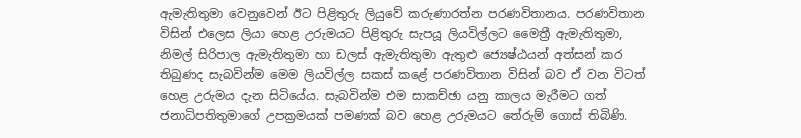ඇමැතිතුමා වෙනුවෙන් ඊට පිළිතුරු ලියුවේ කරුණාරත්න පරණවිතානය. පරණවිතාන විසින් එලෙස ලියා හෙළ උරුමයට පිළිතුරු සැපයූ ලියවිල්ලට මෛත්‍රී ඇමැතිතුමා, නිමල් සිරිපාල ඇමැතිතුමා හා ඩලස් ඇමැතිතුමා ඇතුළු ජ්‍යෙෂ්ඨයන් අත්සන් කර තිබුණද සැබවින්ම මෙම ලියවිල්ල සකස් කළේ පරණවිතාන විසින් බව ඒ වන විටත් හෙළ උරුමය දැන සිටියේය. සැබවින්ම එම සාකච්ඡා යනු කාලය මැරීමට ගත් ජනාධිපතිතුමාගේ උපක්‍රමයක් පමණක් බව හෙළ උරුමයට තේරුම් ගොස් තිබිණි.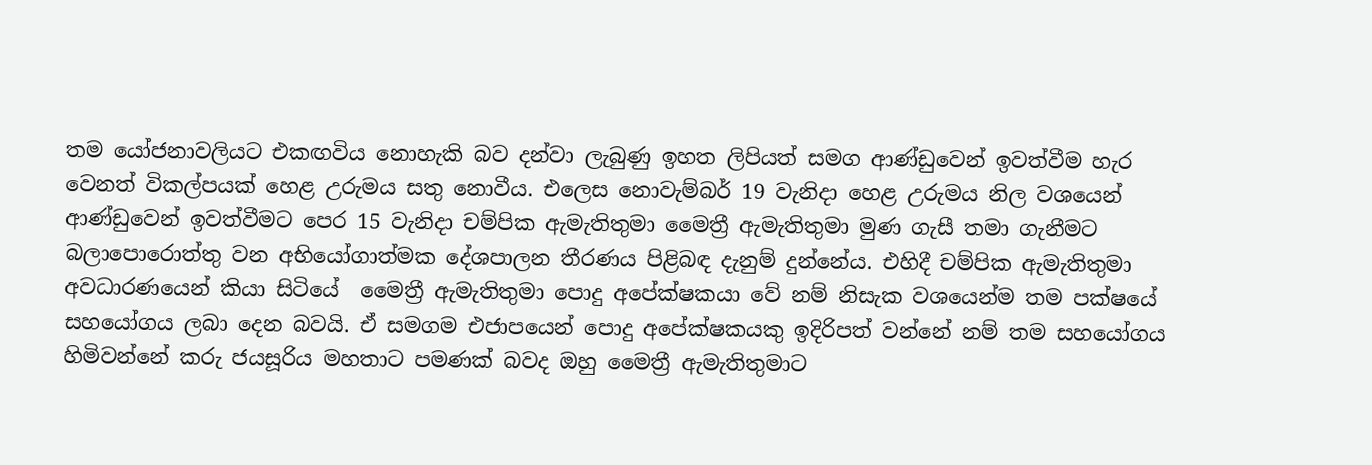තම යෝජනාවලියට එකඟවිය නොහැකි බව දන්වා ලැබුණු ඉහත ලිපියත් සමග ආණ්ඩුවෙන් ඉවත්වීම හැර වෙනත් විකල්පයක් හෙළ උරුමය සතු නොවීය. එලෙස නොවැම්බර් 19 වැනිදා හෙළ උරුමය නිල වශයෙන් ආණ්ඩුවෙන් ඉවත්වීමට පෙර 15 වැනිදා චම්පික ඇමැතිතුමා මෛත්‍රී ඇමැතිතුමා මුණ ගැසී තමා ගැනීමට බලාපොරොත්තු වන අභියෝගාත්මක දේශපාලන තීරණය පිළිබඳ දැනුම් දුන්නේය. එහිදී චම්පික ඇමැතිතුමා අවධාරණයෙන් කියා සිටියේ  මෛත්‍රී ඇමැතිතුමා පොදු අපේක්ෂකයා වේ නම් නිසැක වශයෙන්ම තම පක්ෂයේ සහයෝගය ලබා දෙන බවයි. ඒ සමගම එජාපයෙන් පොදු අපේක්ෂකයකු ඉදිරිපත් වන්නේ නම් තම සහයෝගය හිමිවන්නේ කරු ජයසූරිය මහතාට පමණක් බවද ඔහු මෛත්‍රී ඇමැතිතුමාට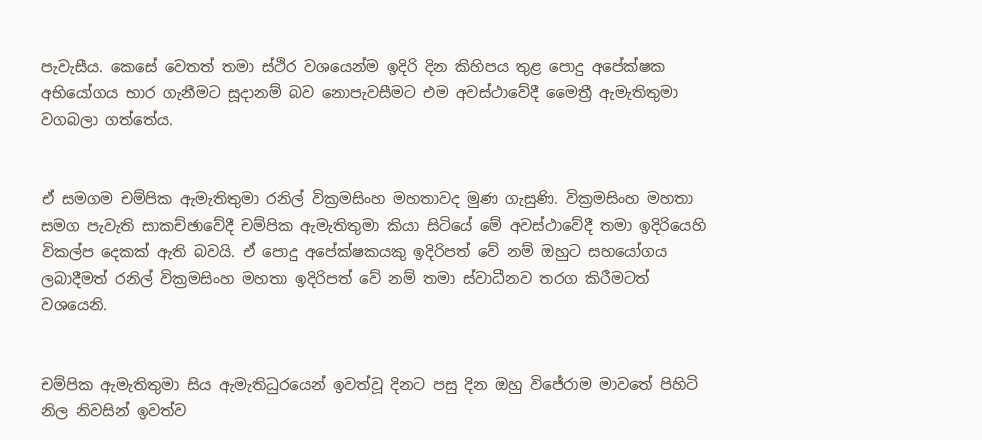පැවැසීය. කෙසේ වෙතත් තමා ස්ථිර වශයෙන්ම ඉදිරි දින කිහිපය තුළ පොදු අපේක්ෂක අභියෝගය භාර ගැනීමට සූදානම් බව නොපැවසීමට එම අවස්ථාවේදී මෛත්‍රී ඇමැතිතුමා වගබලා ගත්තේය.


ඒ සමගම චම්පික ඇමැතිතුමා රනිල් වික්‍රමසිංහ මහතාවද මුණ ගැසුණි. වික්‍රමසිංහ මහතා සමග පැවැති සාකච්ඡාවේදී චම්පික ඇමැතිතුමා කියා සිටියේ මේ අවස්ථාවේදී තමා ඉදිරියෙහි විකල්ප දෙකක් ඇති බවයි. ඒ පොදු අපේක්ෂකයකු ඉදිරිපත් වේ නම් ඔහුට සහයෝගය ලබාදීමත් රනිල් වික්‍රමසිංහ මහතා ඉදිරිපත් වේ නම් තමා ස්වාධීනව තරග කිරීමටත් වශයෙනි.


චම්පික ඇමැතිතුමා සිය ඇමැතිධුරයෙන් ඉවත්වූ දිනට පසු දින ඔහු විජේරාම මාවතේ පිහිටි නිල නිවසින් ඉවත්ව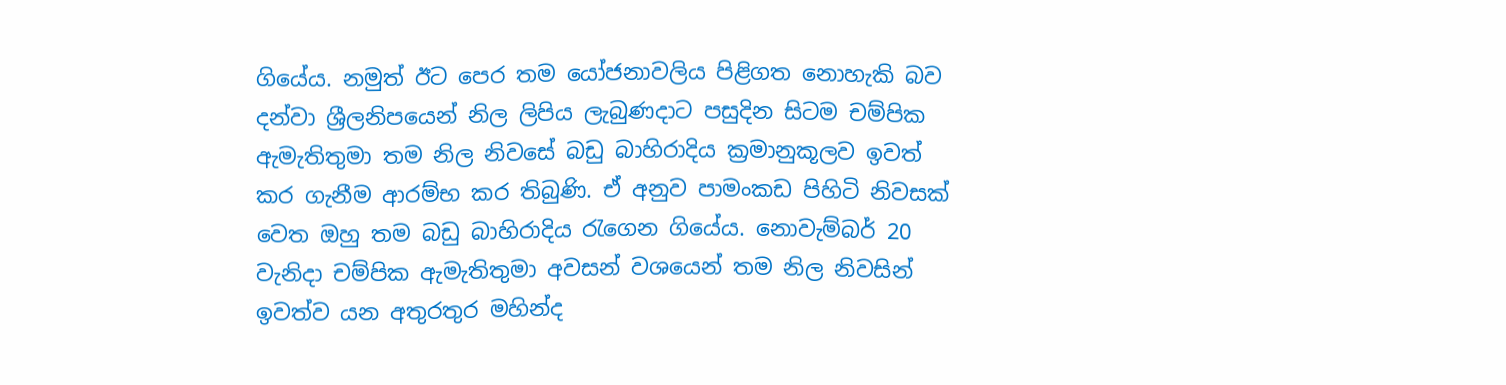ගියේය. නමුත් ඊට පෙර තම යෝජනාවලිය පිළිගත නොහැකි බව දන්වා ශ්‍රීලනිපයෙන් නිල ලිපිය ලැබුණදාට පසුදින සිටම චම්පික ඇමැතිතුමා තම නිල නිවසේ බඩු බාහිරාදිය ක්‍රමානුකූලව ඉවත් කර ගැනීම ආරම්භ කර තිබුණි. ඒ අනුව පාමංකඩ පිහිටි නිවසක් වෙත ඔහු තම බඩු බාහිරාදිය රැගෙන ගියේය. නොවැම්බර් 20 වැනිදා චම්පික ඇමැතිතුමා අවසන් වශයෙන් තම නිල නිවසින් ඉවත්ව යන අතුරතුර මහින්ද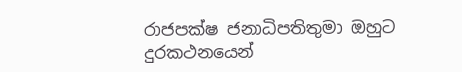රාජපක්ෂ ජනාධිපතිතුමා ඔහුට දුරකථනයෙන්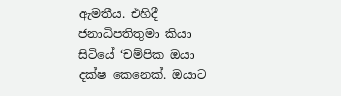ඇමතීය. එහිදී ජනාධිපතිතුමා කියා සිටියේ ‘චම්පික ඔයා දක්ෂ කෙනෙක්. ඔයාට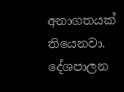අනාගතයක් තියෙනවා. දේශපාලන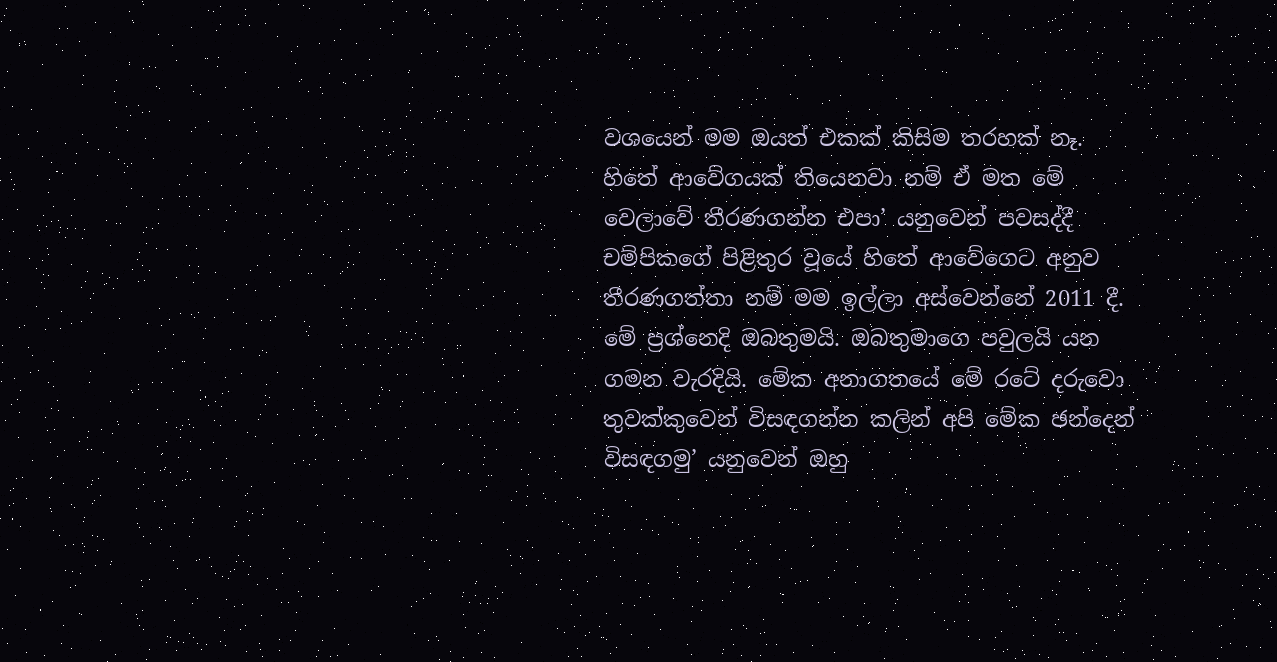වශයෙන් මම ඔයත් එකක් කිසිම තරහක් නෑ. හිතේ ආවේගයක් තියෙනවා නම් ඒ මත මේ වෙලාවේ තීරණගන්න එපා’ යනුවෙන් පවසද්දී චම්පිකගේ පිළිතුර වූයේ හිතේ ආවේගෙට අනුව තීරණගත්තා නම් මම ඉල්ලා අස්වෙන්නේ 2011 දී. මේ ප්‍රශ්නෙදි ඔබතුමයි. ඔබතුමාගෙ පවුලයි යන ගමන වැරදියි. මේක අනාගතයේ මේ රටේ දරුවො තුවක්කුවෙන් විසඳගන්න කලින් අපි මේක ඡන්දෙන් විසඳගමු’ යනුවෙන් ඔහු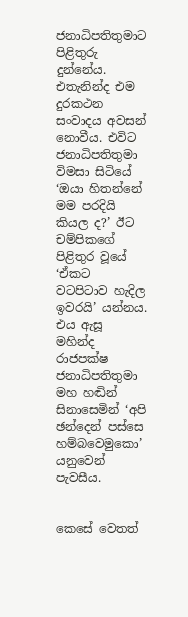ජනාධිපතිතුමාට පිළිතුරු දුන්නේය. එතැනින්ද එම දුරකථන සංවාදය අවසන් නොවීය. එවිට ජනාධිපතිතුමා විමසා සිටියේ ‘ඔයා හිතන්නේ මම පරදියි කියල ද?’ ඊට චම්පිකගේ පිළිතුර වූයේ ‘ඒකට වටපිටාව හැදිල ඉවරයි’ යන්නය. එය ඇසූ මහින්ද රාජපක්ෂ ජනාධිපතිතුමා මහ හඬින් සිනාසෙමින් ‘අපි ඡන්දෙන් පස්සෙ හම්බවෙමුකො’ යනුවෙන් පැවසීය.


කෙසේ වෙතත්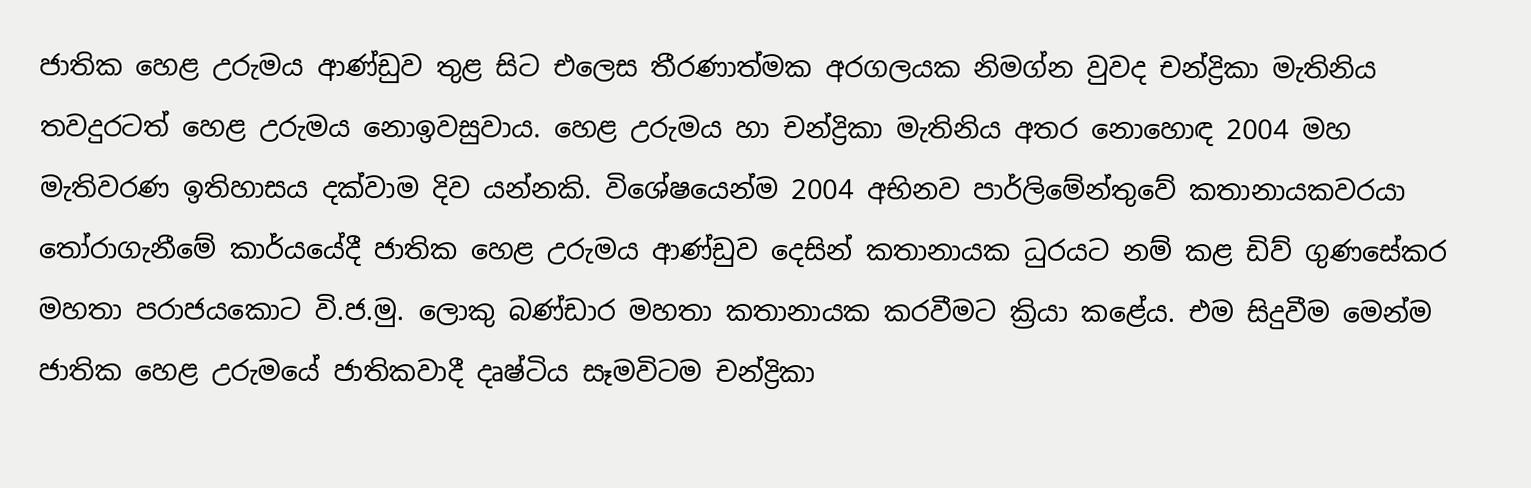ජාතික හෙළ උරුමය ආණ්ඩුව තුළ සිට එලෙස තීරණාත්මක අරගලයක නිමග්න වුවද චන්ද්‍රිකා මැතිනිය තවදුරටත් හෙළ උරුමය නොඉවසුවාය. හෙළ උරුමය හා චන්ද්‍රිකා මැතිනිය අතර නොහොඳ 2004 මහ මැතිවරණ ඉතිහාසය දක්වාම දිව යන්නකි. විශේෂයෙන්ම 2004 අභිනව පාර්ලිමේන්තුවේ කතානායකවරයා තෝරාගැනීමේ කාර්යයේදී ජාතික හෙළ උරුමය ආණ්ඩුව දෙසින් කතානායක ධුරයට නම් කළ ඩිව් ගුණසේකර මහතා පරාජයකොට වි.ජ.මු. ලොකු බණ්ඩාර මහතා කතානායක කරවීමට ක්‍රියා කළේය. එම සිදුවීම මෙන්ම ජාතික හෙළ උරුමයේ ජාතිකවාදී දෘෂ්ටිය සෑමවිටම චන්ද්‍රිකා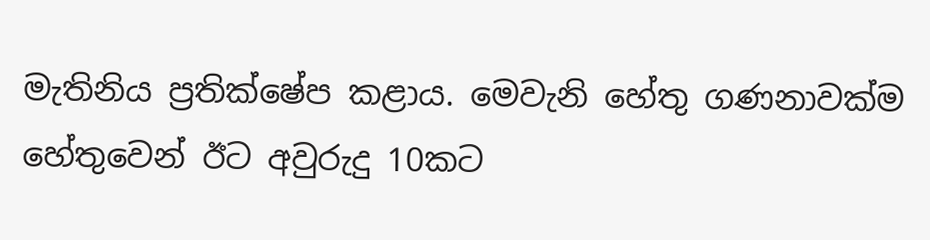මැතිනිය ප්‍රතික්ෂේප කළාය. මෙවැනි හේතු ගණනාවක්ම හේතුවෙන් ඊට අවුරුදු 10කට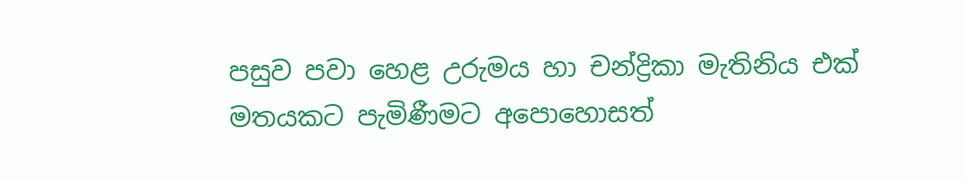පසුව පවා හෙළ උරුමය හා චන්ද්‍රිකා මැතිනිය එක් මතයකට පැමිණීමට අපොහොසත්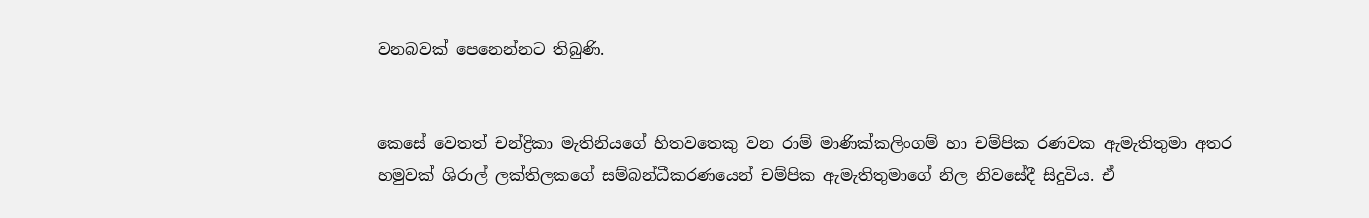වනබවක් පෙනෙන්නට තිබුණි.


කෙසේ වෙතත් චන්ද්‍රිකා මැතිනියගේ හිතවතෙකු වන රාම් මාණික්කලිංගම් හා චම්පික රණවක ඇමැතිතුමා අතර හමුවක් ශිරාල් ලක්තිලකගේ සම්බන්ධීකරණයෙන් චම්පික ඇමැතිතුමාගේ නිල නිවසේදී සිදුවිය. ඒ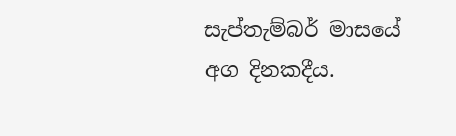සැප්තැම්බර් මාසයේ අග දිනකදීය.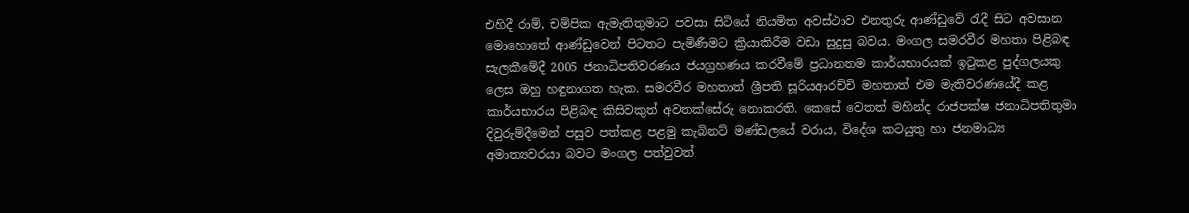එහිදී රාම්, චම්පික ඇමැතිතුමාට පවසා සිටියේ නියමිත අවස්ථාව එනතුරු ආණ්ඩුවේ රැදී සිට අවසාන මොහොතේ ආණ්ඩුවෙන් පිටතට පැමිණීමට ක්‍රියාකිරීම වඩා සුදුසු බවය. මංගල සමරවීර මහතා පිළිබඳ සැලකීමේදී 2005 ජනාධිපතිවරණය ජයග්‍රහණය කරවීමේ ප්‍රධානතම කාර්යභාරයක් ඉටුකළ පුද්ගලයකු ලෙස ඔහු හඳුනාගත හැක. සමරවීර මහතාත් ශ්‍රීපති සූරියආරච්චි මහතාත් එම මැතිවරණයේදී කළ කාර්යභාරය පිළිබඳ කිසිවකුත් අවතක්සේරු නොකරති. කෙසේ වෙතත් මහින්ද රාජපක්ෂ ජනාධිපතිතුමා දිවුරුම්දීමෙන් පසුව පත්කළ පළමු කැබිනට් මණ්ඩලයේ වරාය, විදේශ කටයුතු හා ජනමාධ්‍ය අමාත්‍යවරයා බවට මංගල පත්වුවත්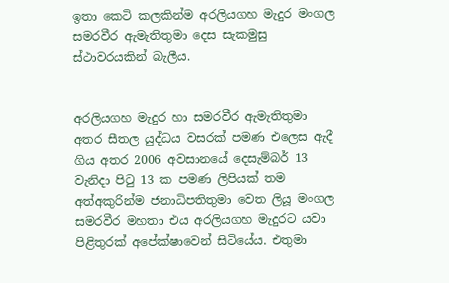ඉතා කෙටි කලකින්ම අරලියගහ මැදුර මංගල සමරවීර ඇමැතිතුමා දෙස සැකමුසු ස්ථාවරයකින් බැලීය.


අරලියගහ මැදුර හා සමරවීර ඇමැතිතුමා අතර සීතල යුද්ධය වසරක් පමණ එලෙස ඇදී ගිය අතර 2006 අවසානයේ දෙසැම්බර් 13 වැනිදා පිටු 13 ක පමණ ලිපියක් තම අත්අකුරින්ම ජනාධිපතිතුමා වෙත ලියූ මංගල සමරවීර මහතා එය අරලියගහ මැදුරට යවා පිළිතුරක් අපේක්ෂාවෙන් සිටියේය. එතුමා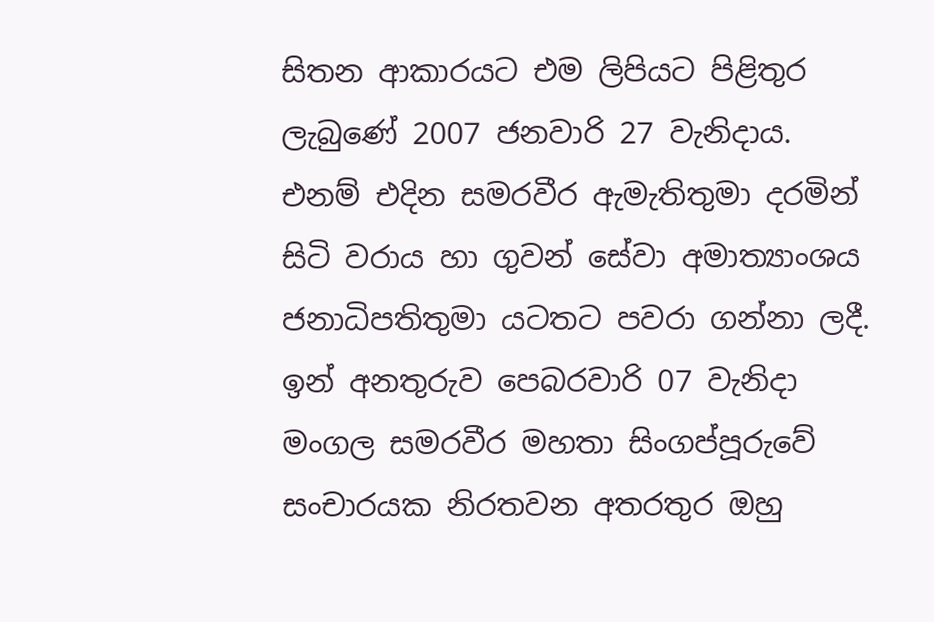සිතන ආකාරයට එම ලිපියට පිළිතුර ලැබුණේ 2007 ජනවාරි 27 වැනිදාය. එනම් එදින සමරවීර ඇමැතිතුමා දරමින් සිටි වරාය හා ගුවන් සේවා අමාත්‍යාංශය ජනාධිපතිතුමා යටතට පවරා ගන්නා ලදී. ඉන් අනතුරුව පෙබරවාරි 07 වැනිදා මංගල සමරවීර මහතා සිංගප්පූරුවේ සංචාරයක නිරතවන අතරතුර ඔහු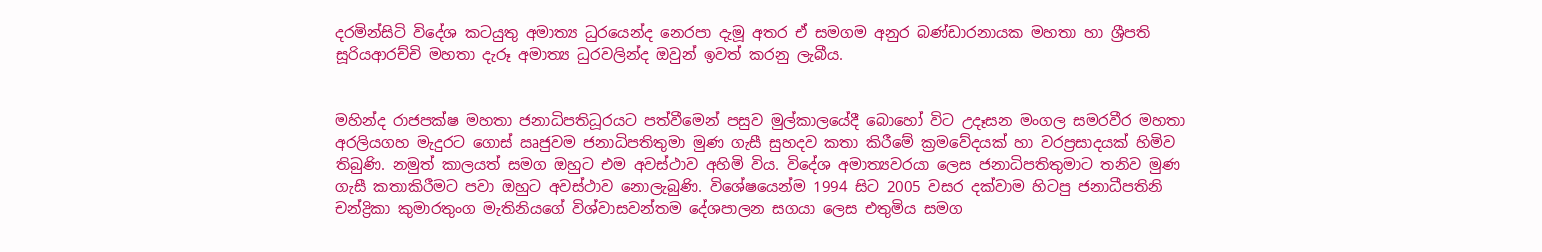දරමින්සිටි විදේශ කටයුතු අමාත්‍ය ධුරයෙන්ද නෙරපා දැමූ අතර ඒ සමගම අනුර බණ්ඩාරනායක මහතා හා ශ්‍රීපති සූරියආරච්චි මහතා දැරූ අමාත්‍ය ධුරවලින්ද ඔවුන් ඉවත් කරනු ලැබීය.


මහින්ද රාජපක්ෂ මහතා ජනාධිපතිධූරයට පත්වීමෙන් පසුව මුල්කාලයේදී බොහෝ විට උදෑසන මංගල සමරවීර මහතා අරලියගහ මැදුරට ගොස් ඍජුවම ජනාධිපතිතුමා මුණ ගැසී සුහදව කතා කිරීමේ ක්‍රමවේදයක් හා වරප්‍රසාදයක් හිමිව තිබුණි. නමුත් කාලයත් සමග ඔහුට එම අවස්ථාව අහිමි විය. විදේශ අමාත්‍යවරයා ලෙස ජනාධිපතිතුමාට තනිව මුණ ගැසී කතාකිරීමට පවා ඔහුට අවස්ථාව නොලැබුණි. විශේෂයෙන්ම 1994 සිට 2005 වසර දක්වාම හිටපු ජනාධීපතිනි චන්ද්‍රිකා කුමාරතුංග මැතිනියගේ විශ්වාසවන්තම දේශපාලන සගයා ලෙස එතුමිය සමග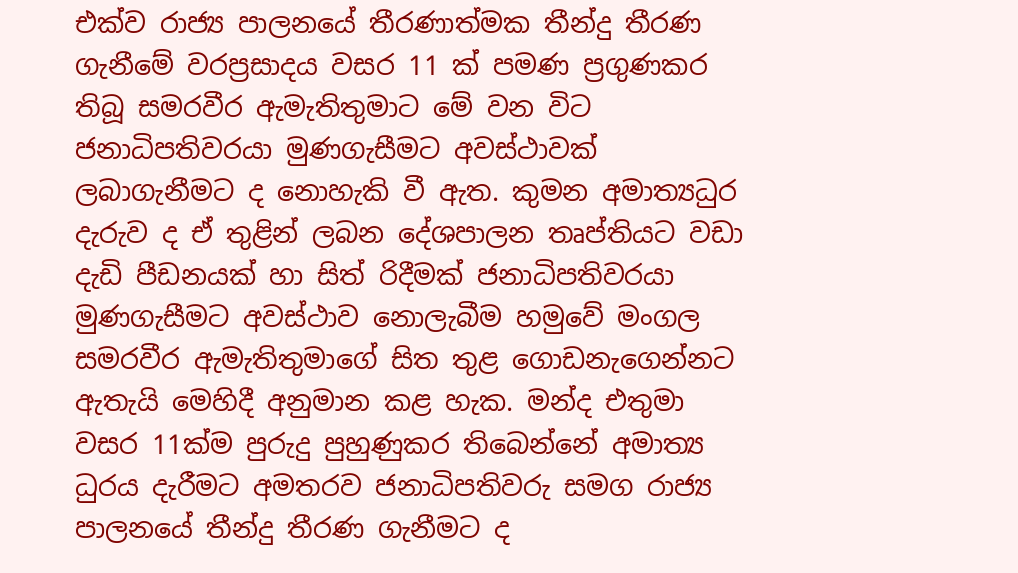එක්ව රාජ්‍ය පාලනයේ තීරණාත්මක තීන්දු තීරණ ගැනීමේ වරප්‍රසාදය වසර 11 ක් පමණ ප්‍රගුණකර තිබූ සමරවීර ඇමැතිතුමාට මේ වන විට ජනාධිපතිවරයා මුණගැසීමට අවස්ථාවක් ලබාගැනීමට ද නොහැකි වී ඇත. කුමන අමාත්‍යධුර දැරුව ද ඒ තුළින් ලබන දේශපාලන තෘප්තියට වඩා දැඩි පීඩනයක් හා සිත් රිදීමක් ජනාධිපතිවරයා මුණගැසීමට අවස්ථාව නොලැබීම හමුවේ මංගල සමරවීර ඇමැතිතුමාගේ සිත තුළ ගොඩනැගෙන්නට ඇතැයි මෙහිදී අනුමාන කළ හැක. මන්ද එතුමා වසර 11ක්ම පුරුදු පුහුණුකර තිබෙන්නේ අමාත්‍ය ධුරය දැරීමට අමතරව ජනාධිපතිවරු සමග රාජ්‍ය පාලනයේ තීන්දු තීරණ ගැනීමට ද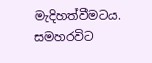මැදිහත්වීමටය. සමහරවිට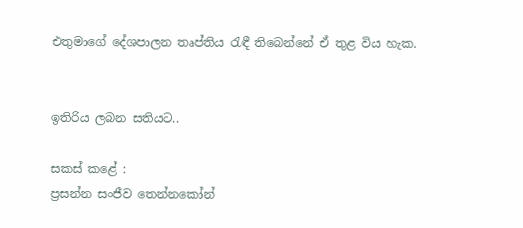එතුමාගේ දේශපාලන තෘප්තිය රැඳී තිබෙන්නේ ඒ තුළ විය හැක.


ඉතිරිය ලබන සතියට..

සකස් කළේ :
ප්‍රසන්න සංජීව තෙන්නකෝන්